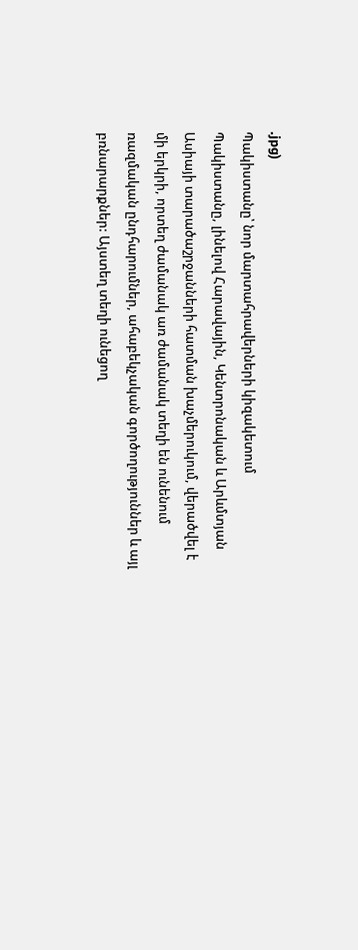.jpg)
Պակիստանը՝ նոր մարտահրավերների կիզակետում
Պակիստանը, լինելով Հարավային, Կենտրոնական և Արևմտյան Ասիայի տարածաշրջանների հատման խաչմերուկում, վերածվել է մի երկրի, որտեղ ժամանակ առ ժամանակ տեղի են ունենում ռազմական ընդհարումներ, ահաբեկչական գործողություններ և այլ բռնարարքներ: Այստեղ տեղի ունեցող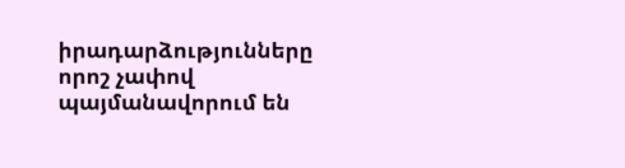իրադարձությունները որոշ չափով պայմանավորում են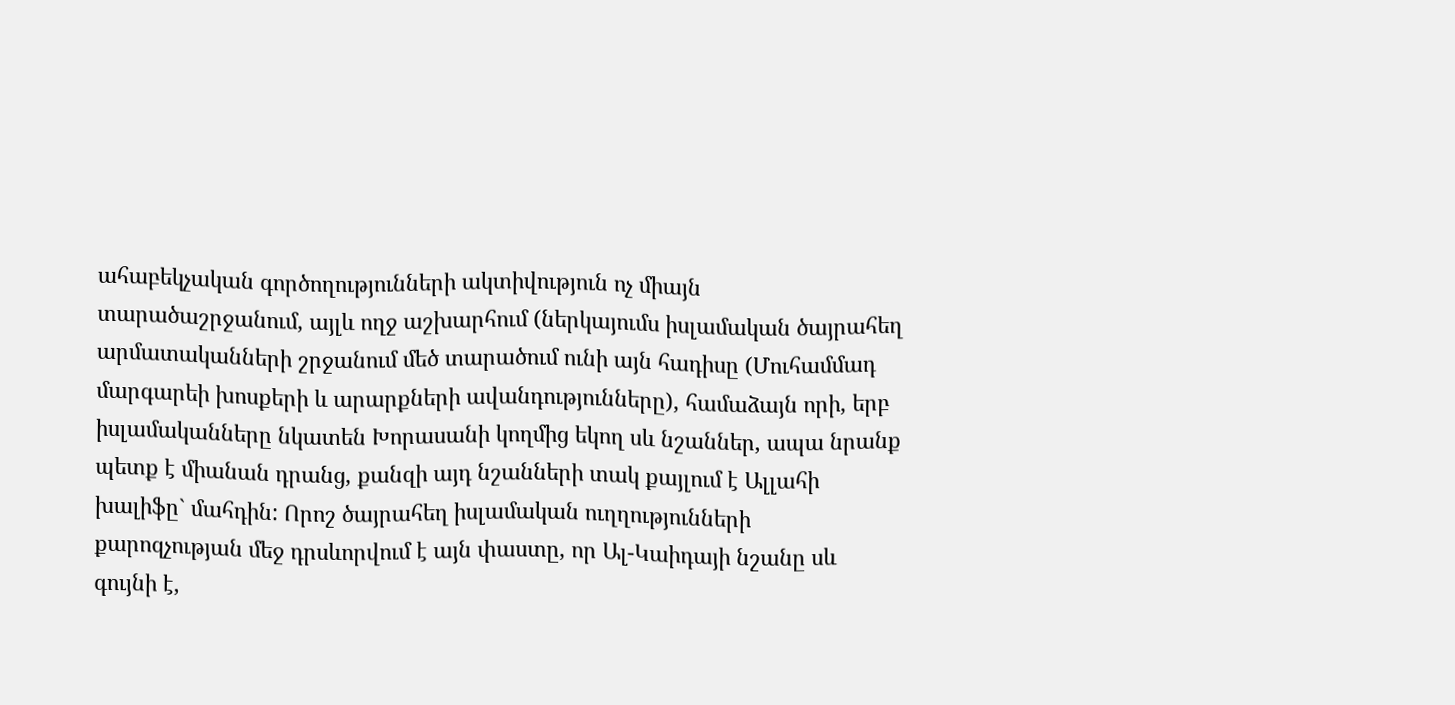ահաբեկչական գործողությունների ակտիվություն ոչ միայն տարածաշրջանում, այլև ողջ աշխարհում (ներկայումս իսլամական ծայրահեղ արմատականների շրջանում մեծ տարածում ունի այն հադիսը (Մուհամմադ մարգարեի խոսքերի և արարքների ավանդությունները), համաձայն որի, երբ իսլամականները նկատեն Խորասանի կողմից եկող սև նշաններ, ապա նրանք պետք է միանան դրանց, քանզի այդ նշանների տակ քայլում է Ալլահի խալիֆը` մահդին: Որոշ ծայրահեղ իսլամական ուղղությունների քարոզչության մեջ դրսևորվում է այն փաստը, որ Ալ-Կաիդայի նշանը սև գույնի է,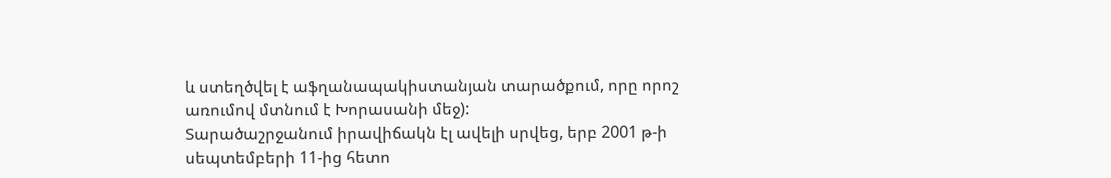և ստեղծվել է աֆղանապակիստանյան տարածքում, որը որոշ առումով մտնում է Խորասանի մեջ):
Տարածաշրջանում իրավիճակն էլ ավելի սրվեց, երբ 2001 թ-ի սեպտեմբերի 11-ից հետո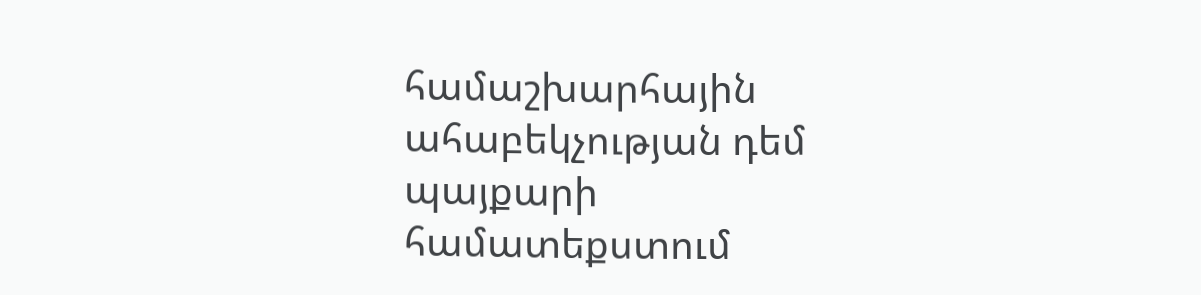համաշխարհային ահաբեկչության դեմ պայքարի համատեքստում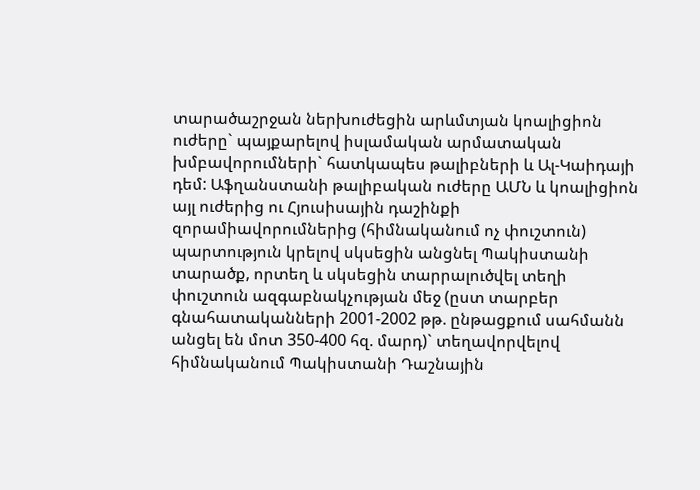տարածաշրջան ներխուժեցին արևմտյան կոալիցիոն ուժերը` պայքարելով իսլամական արմատական խմբավորումների` հատկապես թալիբների և Ալ-Կաիդայի դեմ: Աֆղանստանի թալիբական ուժերը ԱՄՆ և կոալիցիոն այլ ուժերից ու Հյուսիսային դաշինքի զորամիավորումներից (հիմնականում ոչ փուշտուն) պարտություն կրելով սկսեցին անցնել Պակիստանի տարածք, որտեղ և սկսեցին տարրալուծվել տեղի փուշտուն ազգաբնակչության մեջ (ըստ տարբեր գնահատականների 2001-2002 թթ. ընթացքում սահմանն անցել են մոտ 350-400 հզ. մարդ)` տեղավորվելով հիմնականում Պակիստանի Դաշնային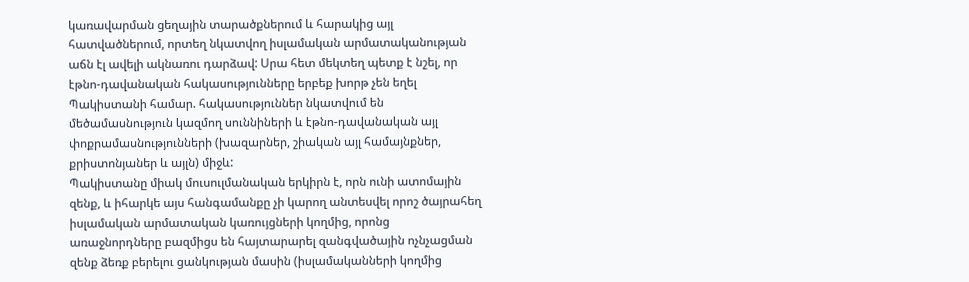կառավարման ցեղային տարածքներում և հարակից այլ հատվածներում, որտեղ նկատվող իսլամական արմատականության աճն էլ ավելի ակնառու դարձավ: Սրա հետ մեկտեղ պետք է նշել, որ էթնո-դավանական հակասությունները երբեք խորթ չեն եղել Պակիստանի համար. հակասություններ նկատվում են մեծամասնություն կազմող սուննիների և էթնո-դավանական այլ փոքրամասնությունների (խազարներ, շիական այլ համայնքներ, քրիստոնյաներ և այլն) միջև:
Պակիստանը միակ մուսուլմանական երկիրն է, որն ունի ատոմային զենք, և իհարկե այս հանգամանքը չի կարող անտեսվել որոշ ծայրահեղ իսլամական արմատական կառույցների կողմից, որոնց առաջնորդները բազմիցս են հայտարարել զանգվածային ոչնչացման զենք ձեռք բերելու ցանկության մասին (իսլամականների կողմից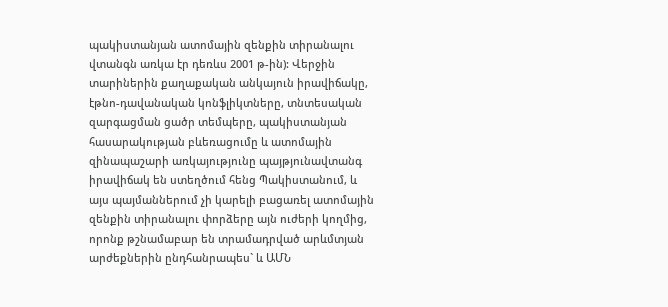պակիստանյան ատոմային զենքին տիրանալու վտանգն առկա էր դեռևս 2001 թ-ին): Վերջին տարիներին քաղաքական անկայուն իրավիճակը, էթնո-դավանական կոնֆլիկտները, տնտեսական զարգացման ցածր տեմպերը, պակիստանյան հասարակության բևեռացումը և ատոմային զինապաշարի առկայությունը պայթյունավտանգ իրավիճակ են ստեղծում հենց Պակիստանում, և այս պայմաններում չի կարելի բացառել ատոմային զենքին տիրանալու փորձերը այն ուժերի կողմից, որոնք թշնամաբար են տրամադրված արևմտյան արժեքներին ընդհանրապես` և ԱՄՆ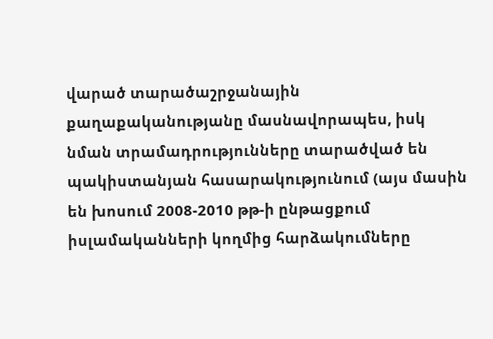վարած տարածաշրջանային քաղաքականությանը մասնավորապես, իսկ նման տրամադրությունները տարածված են պակիստանյան հասարակությունում (այս մասին են խոսում 2008-2010 թթ-ի ընթացքում իսլամականների կողմից հարձակումները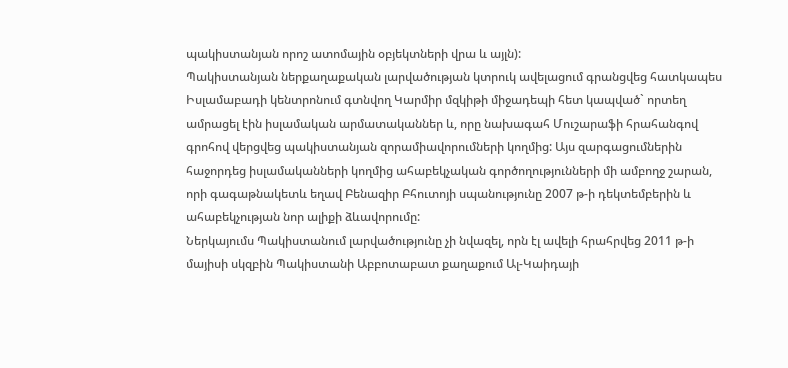պակիստանյան որոշ ատոմային օբյեկտների վրա և այլն):
Պակիստանյան ներքաղաքական լարվածության կտրուկ ավելացում գրանցվեց հատկապես Իսլամաբադի կենտրոնում գտնվող Կարմիր մզկիթի միջադեպի հետ կապված` որտեղ ամրացել էին իսլամական արմատականներ և, որը նախագահ Մուշարաֆի հրահանգով գրոհով վերցվեց պակիստանյան զորամիավորումների կողմից: Այս զարգացումներին հաջորդեց իսլամականների կողմից ահաբեկչական գործողությունների մի ամբողջ շարան, որի գագաթնակետև եղավ Բենազիր Բհուտոյի սպանությունը 2007 թ-ի դեկտեմբերին և ահաբեկչության նոր ալիքի ձևավորումը:
Ներկայումս Պակիստանում լարվածությունը չի նվազել, որն էլ ավելի հրահրվեց 2011 թ-ի մայիսի սկզբին Պակիստանի Աբբոտաբատ քաղաքում Ալ-Կաիդայի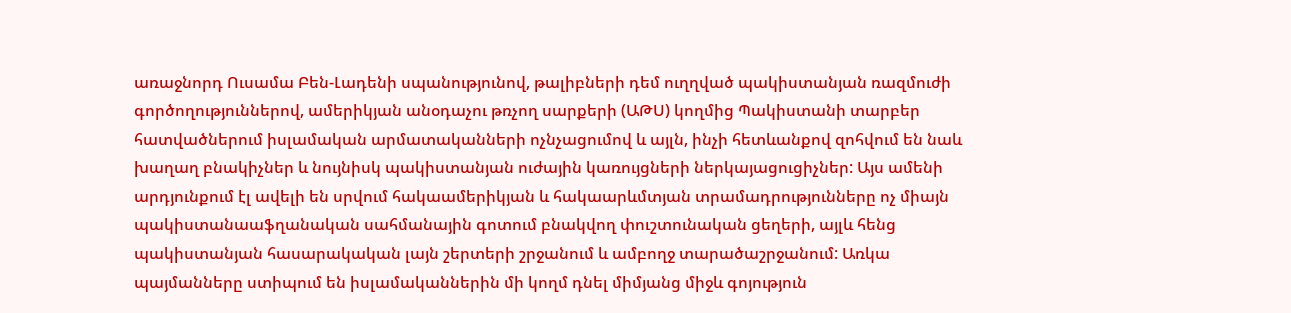առաջնորդ Ուսամա Բեն-Լադենի սպանությունով, թալիբների դեմ ուղղված պակիստանյան ռազմուժի գործողություններով, ամերիկյան անօդաչու թռչող սարքերի (ԱԹՍ) կողմից Պակիստանի տարբեր հատվածներում իսլամական արմատականների ոչնչացումով և այլն, ինչի հետևանքով զոհվում են նաև խաղաղ բնակիչներ և նույնիսկ պակիստանյան ուժային կառույցների ներկայացուցիչներ: Այս ամենի արդյունքում էլ ավելի են սրվում հակաամերիկյան և հակաարևմտյան տրամադրությունները ոչ միայն պակիստանաաֆղանական սահմանային գոտում բնակվող փուշտունական ցեղերի, այլև հենց պակիստանյան հասարակական լայն շերտերի շրջանում և ամբողջ տարածաշրջանում: Առկա պայմանները ստիպում են իսլամականներին մի կողմ դնել միմյանց միջև գոյություն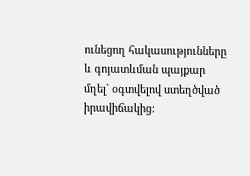ունեցող հակասությունները և գոյատևման պայքար մղել` օգտվելով ստեղծված իրավիճակից: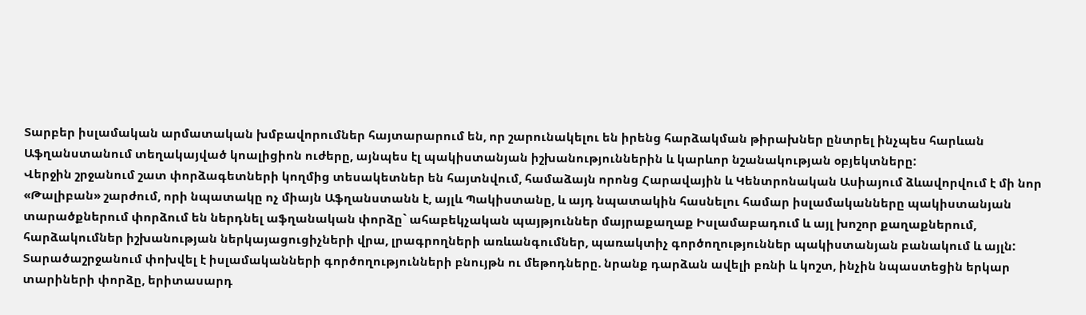Տարբեր իսլամական արմատական խմբավորումներ հայտարարում են, որ շարունակելու են իրենց հարձակման թիրախներ ընտրել ինչպես հարևան Աֆղանստանում տեղակայված կոալիցիոն ուժերը, այնպես էլ պակիստանյան իշխանություններին և կարևոր նշանակության օբյեկտները:
Վերջին շրջանում շատ փորձագետների կողմից տեսակետներ են հայտնվում, համաձայն որոնց Հարավային և Կենտրոնական Ասիայում ձևավորվում է մի նոր «Թալիբան» շարժում, որի նպատակը ոչ միայն Աֆղանստանն է, այլև Պակիստանը, և այդ նպատակին հասնելու համար իսլամականները պակիստանյան տարածքներում փորձում են ներդնել աֆղանական փորձը` ահաբեկչական պայթյուններ մայրաքաղաք Իսլամաբադում և այլ խոշոր քաղաքներում, հարձակումներ իշխանության ներկայացուցիչների վրա, լրագրողների առևանգումներ, պառակտիչ գործողություններ պակիստանյան բանակում և այլն:
Տարածաշրջանում փոխվել է իսլամականների գործողությունների բնույթն ու մեթոդները. նրանք դարձան ավելի բռնի և կոշտ, ինչին նպաստեցին երկար տարիների փորձը, երիտասարդ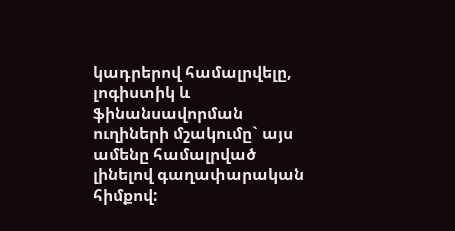կադրերով համալրվելը, լոգիստիկ և ֆինանսավորման ուղիների մշակումը` այս ամենը համալրված լինելով գաղափարական հիմքով: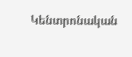Կենտրոնական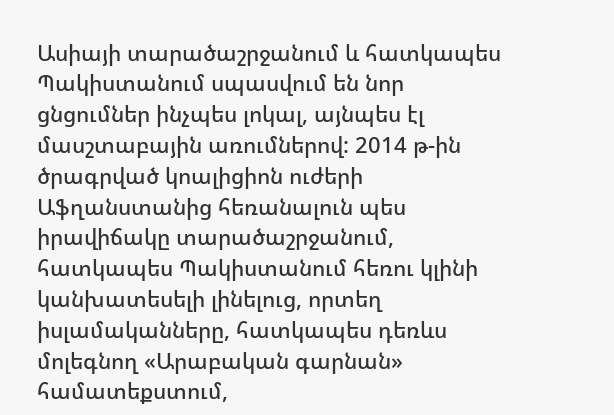Ասիայի տարածաշրջանում և հատկապես Պակիստանում սպասվում են նոր ցնցումներ ինչպես լոկալ, այնպես էլ մասշտաբային առումներով: 2014 թ-ին ծրագրված կոալիցիոն ուժերի Աֆղանստանից հեռանալուն պես իրավիճակը տարածաշրջանում, հատկապես Պակիստանում հեռու կլինի կանխատեսելի լինելուց, որտեղ իսլամականները, հատկապես դեռևս մոլեգնող «Արաբական գարնան» համատեքստում,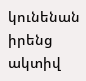կունենան իրենց ակտիվ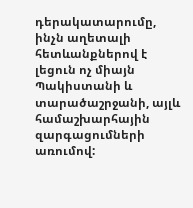դերակատարումը, ինչն աղետալի հետևանքներով է լեցուն ոչ միայն Պակիստանի և տարածաշրջանի, այլև համաշխարհային զարգացումների առումով: